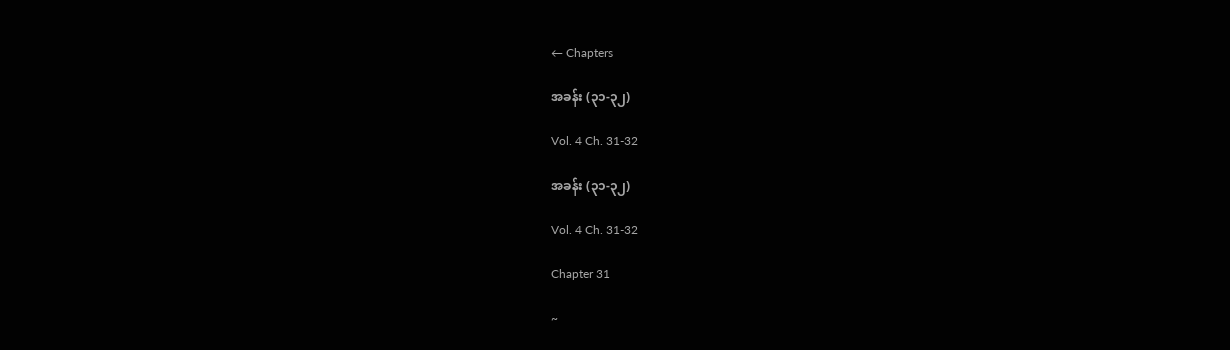← Chapters

အခန်း (၃၁-၃၂)

Vol. 4 Ch. 31-32

အခန်း (၃၁-၃၂)

Vol. 4 Ch. 31-32

Chapter 31

~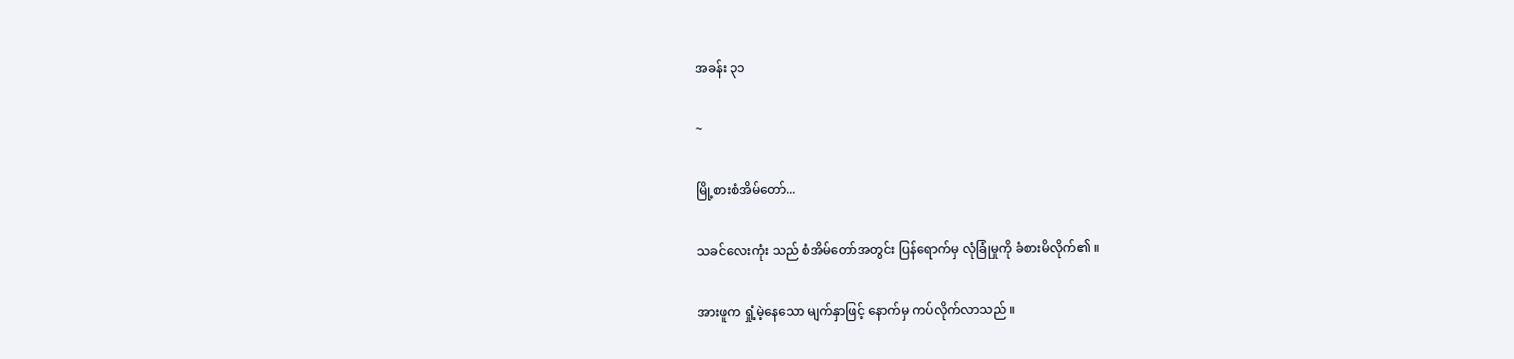အခန်း ၃၁

~

မြို့စားစံအိမ်တော်...

သခင်လေးကုံး သည် စံအိမ်တော်အတွင်း ပြန်ရောက်မှ လုံခြုံမှုကို ခံစားမိလိုက်၏ ။

အားဖူက ရှုံ့မဲ့နေသော မျက်နှာဖြင့် နောက်မှ ကပ်လိုက်လာသည် ။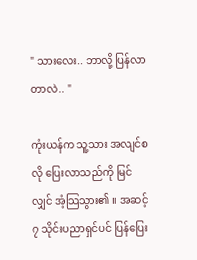" သားလေး.. ဘာလို့ ပြန်လာတာလဲ.. "

ကုံးယန်က သူ့သား အလျင်စလို ပြေးလာသည်ကို မြင်လျှင် အံ့သြသွား၏ ။ အဆင့် ၇ သိုင်းပညာရှင်ပင် ပြန်ပြေး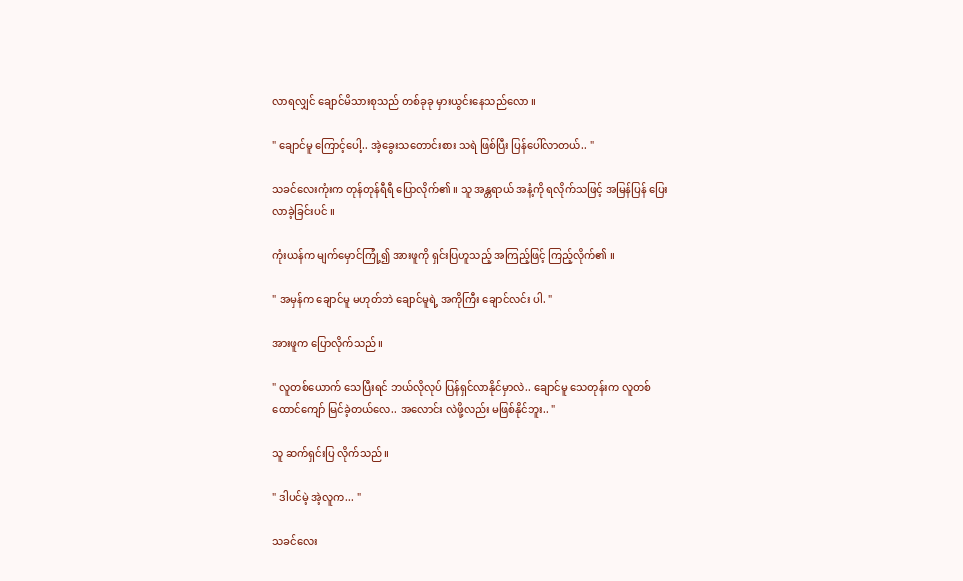လာရလျှင် ချောင်မိသားစုသည် တစ်ခုခု မှားယွင်းနေသည်လော ။

" ချောင်မူ ကြောင့်ပေါ့.. အဲ့ခွေးသတောင်းစား သရဲ ဖြစ်ပြီး ပြန်ပေါ်လာတယ်.. "

သခင်လေးကုံးက တုန်တုန်ရီရီ ပြောလိုက်၏ ။ သူ အန္တရာယ် အနံ့ကို ရလိုက်သဖြင့် အမြန်ပြန် ပြေးလာခဲ့ခြင်းပင် ။

ကုံးယန်က မျက်မှောင်ကြုံ့၍ အားဖူကို ရှင်းပြဟူသည့် အကြည့်ဖြင့် ကြည့်လိုက်၏ ။

" အမှန်က ချောင်မူ မဟုတ်ဘဲ ချောင်မူရဲ့ အကိုကြီး ချောင်လင်း ပါ. "

အားဖူက ပြောလိုက်သည် ။

" လူတစ်ယောက် သေပြီးရင် ဘယ်လိုလုပ် ပြန်ရှင်လာနိုင်မှာလဲ.. ချောင်မူ သေတုန်းက လူတစ်ထောင်ကျော် မြင်ခဲ့တယ်လေ.. အလောင်း လဲဖို့လည်း မဖြစ်နိုင်ဘူး.. "

သူ ဆက်ရှင်းပြ လိုက်သည် ။

" ဒါပင်မဲ့ အဲ့လူက... "

သခင်လေး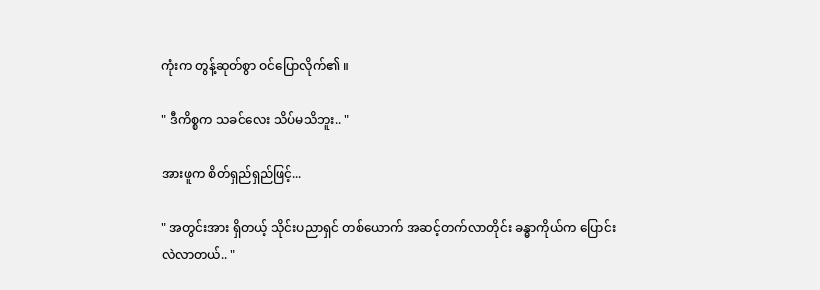ကုံးက တွန့်ဆုတ်စွာ ဝင်ပြောလိုက်၏ ။

" ဒီကိစ္စက သခင်လေး သိပ်မသိဘူး.. "

အားဖူက စိတ်ရှည်ရှည်ဖြင့်...

" အတွင်းအား ရှိတယ့် သိုင်းပညာရှင် တစ်ယောက် အဆင့်တက်လာတိုင်း ခန္ဓာကိုယ်က ပြောင်းလဲလာတယ်.. "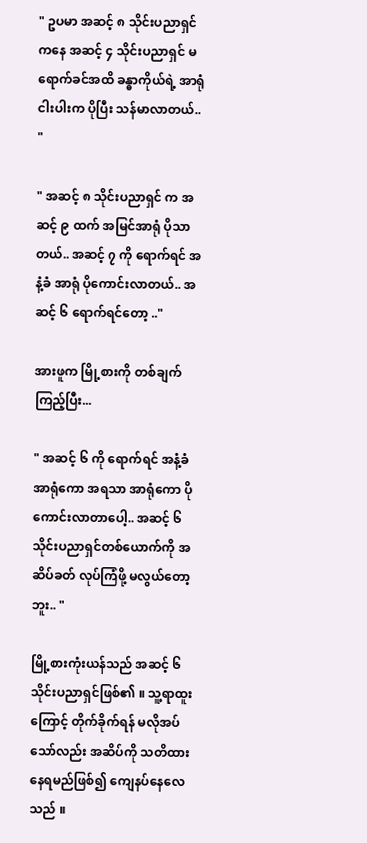" ဥပမာ အဆင့် ၈ သိုင်းပညာရှင်ကနေ အဆင့် ၄ သိုင်းပညာရှင် မရောက်ခင်အထိ ခန္ဓာကိုယ်ရဲ့ အာရုံငါးပါးက ပိုပြီး သန်မာလာတယ်.. "

" အဆင့် ၈ သိုင်းပညာရှင် က အဆင့် ၉ ထက် အမြင်အာရုံ ပိုသာတယ်.. အဆင့် ၇ ကို ရောက်ရင် အနံ့ခံ အာရုံ ပိုကောင်းလာတယ်.. အဆင့် ၆ ရောက်ရင်တော့ .."

အားဖူက မြို့စားကို တစ်ချက်ကြည့်ပြီး...

" အဆင့် ၆ ကို ရောက်ရင် အနံ့ခံ အာရုံကော အရသာ အာရုံကော ပိုကောင်းလာတာပေါ့.. အဆင့် ၆ သိုင်းပညာရှင်တစ်ယောက်ကို အဆိပ်ခတ် လုပ်ကြံဖို့ မလွယ်တော့ဘူး.. "

မြို့စားကုံးယန်သည် အဆင့် ၆ သိုင်းပညာရှင်ဖြစ်၏ ။ သူ့ရာထူးကြောင့် တိုက်ခိုက်ရန် မလိုအပ်သော်လည်း အဆိပ်ကို သတိထားနေရမည်ဖြစ်၍ ကျေနပ်နေလေသည် ။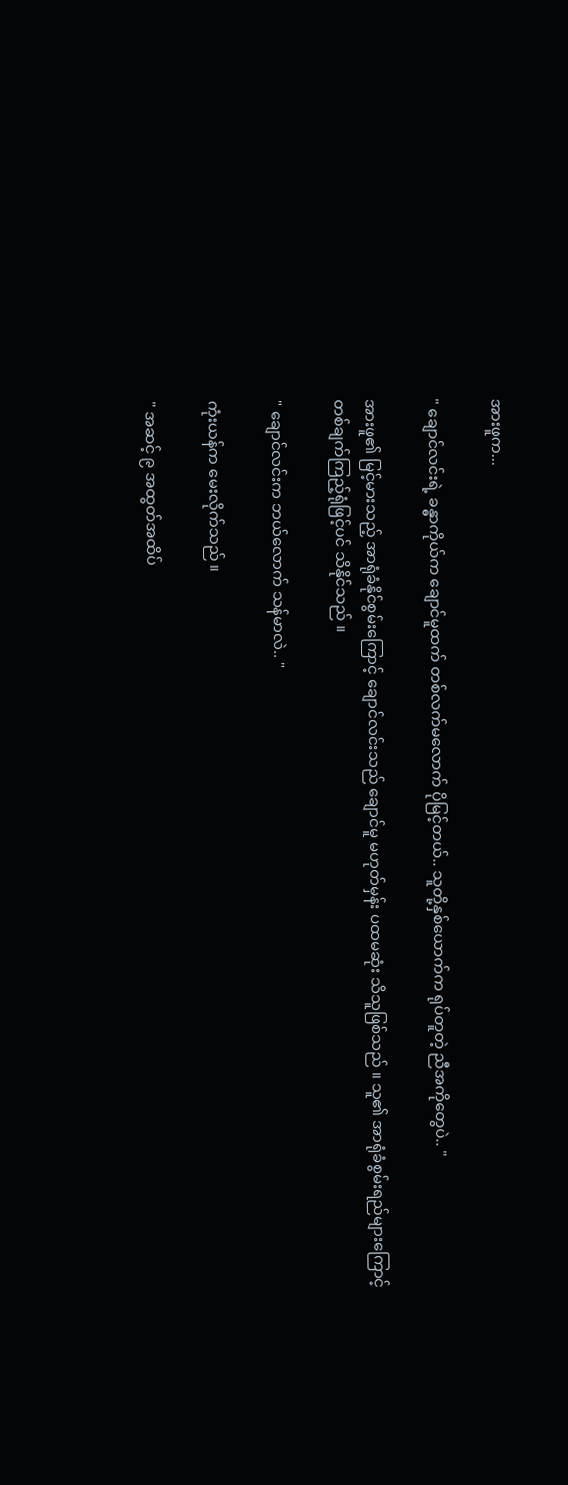အားဖူက...

" ချောင်လင်းရဲ့ ခန္ဓာကိုယ်က ချောင်မူထက် တစ်လက်မလောက် ပိုမြင့်တယ်.. သူတို့နှစ်ယောက်က ရုပ်တူတဲ့ ညီအကိုတွေပဲ.. "

အားဖူ၏ မြင့်မားသည့် အာရုံခံနိုင်စွမ်းကြောင့် ချောင်လင်းသည် ချောင်မူ မဟုတ်မှန်း ပထမဆုံး သိသူဖြစ်သည် ။ သူ၏ အာရုံခံစွမ်းရည်များကြောင့် တစ်ချက်ကြည့်ရုံဖြင့်ပင် သိနိုင်သည် ။

" ချောင်လင်းက ဘယ်လောက် သန်မာလဲ.. "

ကုံးယန်က မေးလိုက်သည် ။

" အဆင့် ၉ အထွတ်အထိပ်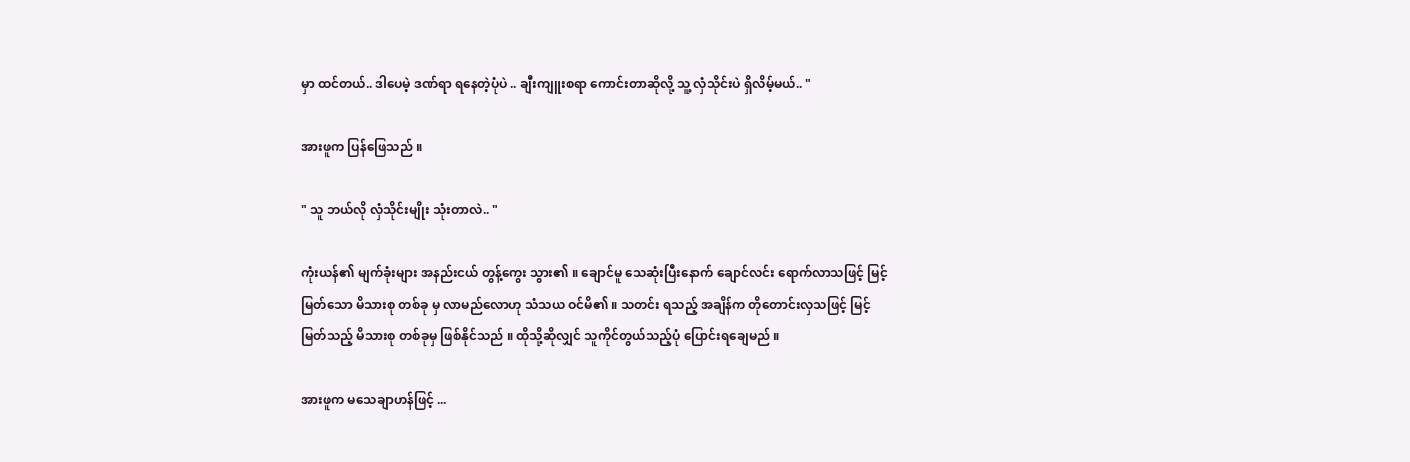မှာ ထင်တယ်.. ဒါပေမဲ့ ဒဏ်ရာ ရနေတဲ့ပုံပဲ .. ချီးကျူးစရာ ကောင်းတာဆိုလို့ သူ့ လှံသိုင်းပဲ ရှိလိမ့်မယ်.. "

အားဖူက ပြန်ဖြေသည် ။

" သူ ဘယ်လို လှံသိုင်းမျိုး သုံးတာလဲ.. "

ကုံးယန်၏ မျက်ခုံးများ အနည်းငယ် တွန့်ကွေး သွား၏ ။ ချောင်မူ သေဆုံးပြီးနောက် ချောင်လင်း ရောက်လာသဖြင့် မြင့်မြတ်သော မိသားစု တစ်ခု မှ လာမည်လောဟု သံသယ ဝင်မိ၏ ။ သတင်း ရသည့် အချိန်က တိုတောင်းလှသဖြင့် မြင့်မြတ်သည့် မိသားစု တစ်ခုမှ ဖြစ်နိုင်သည် ။ ထိုသို့ဆိုလျှင် သူကိုင်တွယ်သည့်ပုံ ပြောင်းရချေမည် ။

အားဖူက မသေချာဟန်ဖြင့် ...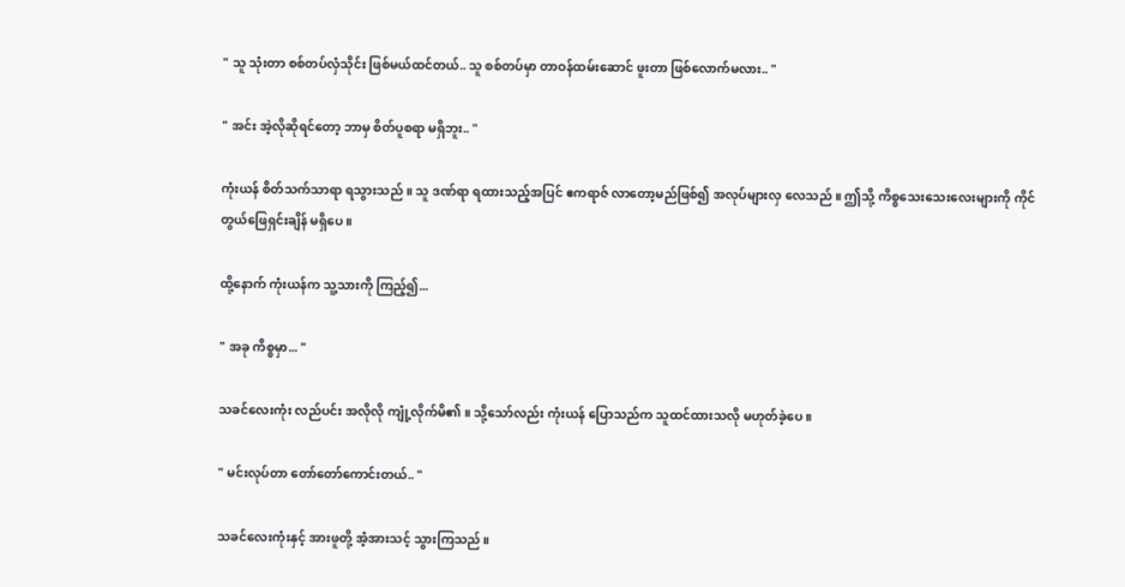" သူ သုံးတာ စစ်တပ်လှံသိုင်း ဖြစ်မယ်ထင်တယ်.. သူ စစ်တပ်မှာ တာဝန်ထမ်းဆောင် ဖူးတာ ဖြစ်လောက်မလား.. "

" အင်း အဲ့လိုဆိုရင်တော့ ဘာမှ စိတ်ပူစရာ မရှိဘူး.. "

ကုံးယန် စိတ်သက်သာရာ ရသွားသည် ။ သူ ဒဏ်ရာ ရထားသည့်အပြင် ဧကရာဇ် လာတော့မည်ဖြစ်၍ အလုပ်များလှ လေသည် ။ ဤသို့ ကိစ္စသေးသေးလေးများကို ကိုင်တွယ်ဖြေရှင်းချိန် မရှိပေ ။

ထို့နောက် ကုံးယန်က သူ့သားကို ကြည့်၍...

" အခု ကိစ္စမှာ... "

သခင်လေးကုံး လည်ပင်း အလိုလို ကျုံ့လိုက်မိ၏ ။ သို့သော်လည်း ကုံးယန် ပြောသည်က သူထင်ထားသလို မဟုတ်ခဲ့ပေ ။

" မင်းလုပ်တာ တော်တော်ကောင်းတယ်.. "

သခင်လေးကုံးနှင့် အားဖူတို့ အံ့အားသင့် သွားကြသည် ။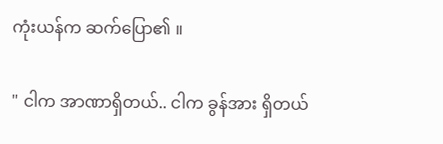ကုံးယန်က ဆက်ပြော၏ ။

" ငါက အာဏာရှိတယ်.. ငါက ခွန်အား ရှိတယ်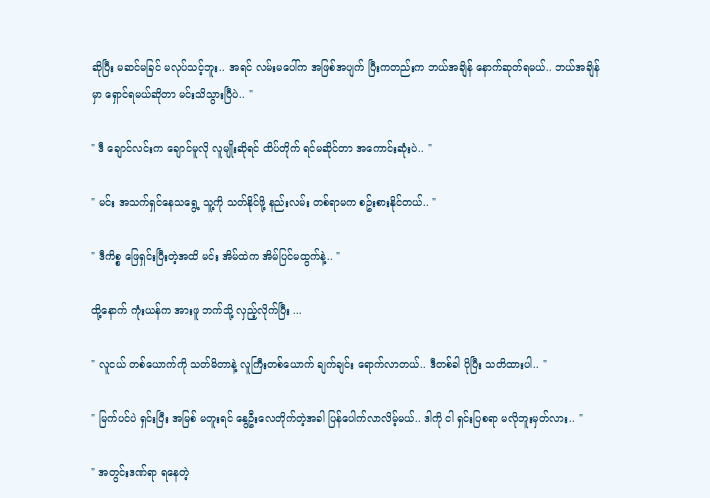ဆိုပြီး မဆင်မခြင် မလုပ်သင့်ဘူး.. အရင် လမ်းမပေါ်က အဖြစ်အပျက် ပြီးကတည်းက ဘယ်အချိန် နောက်ဆုတ်ရမယ်.. ဘယ်အချိန်မှာ ရှောင်ရမယ်ဆိုတာ မင်းသိသွားပြီပဲ.. "

" ဒီ ချောင်လင်းက ချောင်မူလို လူမျိုးဆိုရင် ထိပ်တိုက် ရင်မဆိုင်တာ အကောင်းဆုံးပဲ.. "

" မင်း အသက်ရှင်နေသရွေ့ သူ့ကို သတ်နိုင်ဖို့ နည်းလမ်း တစ်ရာမက စဥ်းစားနိုင်တယ်.. "

" ဒီကိစ္စ ဖြေရှင်းပြီးတဲ့အထိ မင်း အိမ်ထဲက အိမ်ပြင်မထွက်နဲ့.. "

ထို့နောက် ကုံးယန်က အားဖူ ဘက်သို့ လှည့်လိုက်ပြီး ...

" လူငယ် တစ်ယောက်ကို သတ်မိတာနဲ့ လူကြီးတစ်ယောက် ချက်ချင်း ရောက်လာတယ်.. ဒီတစ်ခါ ပိုပြီး သတိထားပါ.. "

" မြက်ပင်ပဲ ရှင်းပြီး အမြစ် မတူးရင် နွေဦးလေတိုက်တဲ့အခါ ပြန်ပေါက်လာလိမ့်မယ်.. ဒါကို ငါ ရှင်းပြစရာ မလိုဘူးမှတ်လား.. "

" အတွင်းဒဏ်ရာ ရနေတဲ့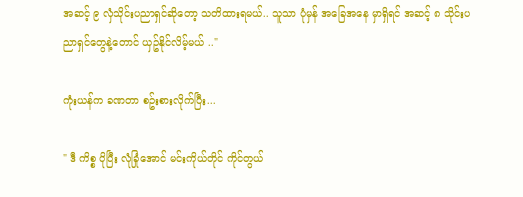အဆင့် ၉ လှံသိုင်းပညာရှင်ဆိုတော့ သတိထားရမယ်.. သူသာ ပုံမှန် အခြေအနေ မှာရှိရင် အဆင့် ၈ သိုင်းပညာရှင်တွေနဲ့တောင် ယှဥ်နိုင်လိမ့်မယ် .."

ကုံးယန်က ခဏတာ စဥ်းစားလိုက်ပြီး...

" ဒီ ကိစ္စ ပိုပြီး လုံခြုံအောင် မင်းကိုယ်တိုင် ကိုင်တွယ်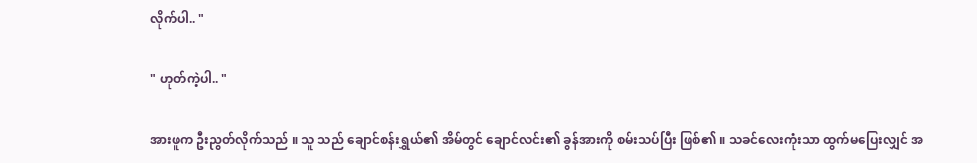လိုက်ပါ.. "

" ဟုတ်ကဲ့ပါ.. "

အားဖူက ဦးညွတ်လိုက်သည် ။ သူ သည် ချောင်စန်းရွှယ်၏ အိမ်တွင် ချောင်လင်း၏ ခွန်အားကို စမ်းသပ်ပြီး ဖြစ်၏ ။ သခင်လေးကုံးသာ ထွက်မပြေးလျှင် အ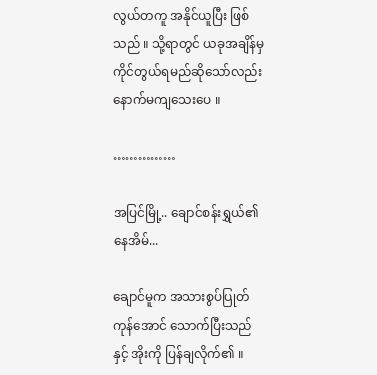လွယ်တကူ အနိုင်ယူပြီး ဖြစ်သည် ။ သို့ရာတွင် ယခုအချိန်မှ ကိုင်တွယ်ရမည်ဆိုသော်လည်း နောက်မကျသေးပေ ။

……………

အပြင်မြို့.. ချောင်စန်းရွှယ်၏ နေအိမ်...

ချောင်မူက အသားစွပ်ပြုတ် ကုန်အောင် သောက်ပြီးသည်နှင့် အိုးကို ပြန်ချလိုက်၏ ။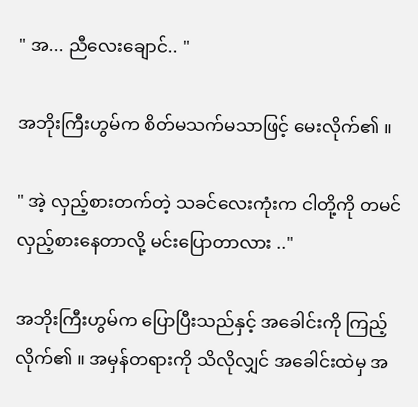" အ... ညီလေးချောင်.. "

အဘိုးကြီးဟွမ်က စိတ်မသက်မသာဖြင့် မေးလိုက်၏ ။

" အဲ့ လှည့်စားတက်တဲ့ သခင်လေးကုံးက ငါတို့ကို တမင် လှည့်စားနေတာလို့ မင်းပြောတာလား .."

အဘိုးကြီးဟွမ်က ပြောပြီးသည်နှင့် အခေါင်းကို ကြည့်လိုက်၏ ။ အမှန်တရားကို သိလိုလျှင် အခေါင်းထဲမှ အ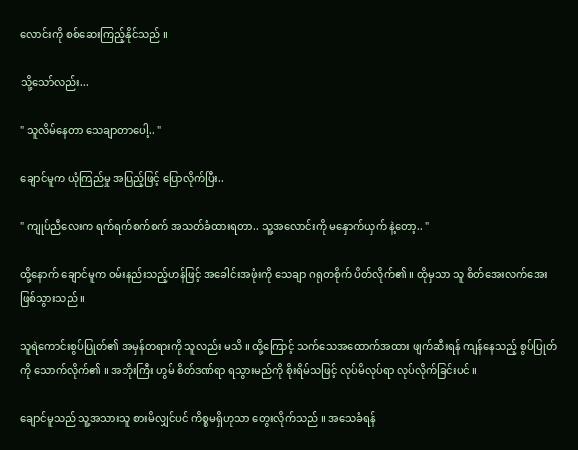လောင်းကို စစ်ဆေးကြည့်နိုင်သည် ။

သို့သော်လည်း...

" သူလိမ်နေတာ သေချာတာပေါ့.. "

ချောင်မူက ယုံကြည်မှု အပြည့်ဖြင့် ပြောလိုက်ပြီး..

" ကျုပ်ညီလေးက ရက်ရက်စက်စက် အသတ်ခံထားရတာ.. သူ့အလောင်းကို မနှောက်ယှက် နဲ့တော့.. "

ထို့နောက် ချောင်မူက ဝမ်းနည်းသည့်ဟန်ဖြင့် အခေါင်းအဖုံးကို သေချာ ဂရုတစိုက် ပိတ်လိုက်၏ ။ ထိုမှသာ သူ စိတ်အေးလက်အေး ဖြစ်သွားသည် ။

သူရဲကောင်းစွပ်ပြုတ်၏ အမှန်တရားကို သူလည်း မသိ ။ ထို့ကြောင့် သက်သေအထောက်အထား ဖျက်ဆီးရန် ကျန်နေသည့် စွပ်ပြုတ်ကို သောက်လိုက်၏ ။ အဘိုးကြီး ဟွမ် စိတ်ဒဏ်ရာ ရသွားမည်ကို စိုးရိမ်သဖြင့် လုပ်မိလုပ်ရာ လုပ်လိုက်ခြင်းပင် ။

ချောင်မူသည် သူ့အသားသူ စားမိလျှင်ပင် ကိစ္စမရှိဟုသာ တွေးလိုက်သည် ။ အသေခံရန်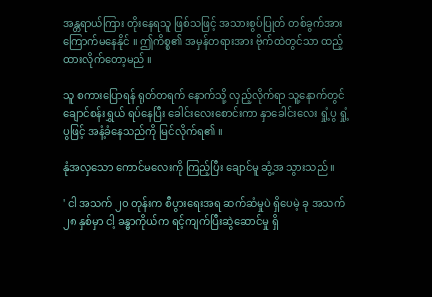အန္တရာယ်ကြား တိုးနေရသူ ဖြစ်သဖြင့် အသားစွပ်ပြုတ် တစ်ခွက်အား ကြောက်မနေနိုင် ။ ဤကိစ္စ၏ အမှန်တရားအား ဗိုက်ထဲတွင်သာ ထည့်ထားလိုက်တော့မည် ။

သူ စကားပြောရန် ရုတ်တရက် နောက်သို့ လှည့်လိုက်ရာ သူ့နောက်တွင် ချောင်စန်းရွှယ် ရပ်နေပြီး ခေါင်းလေးစောင်းကာ နှာခေါင်းလေး ရှုံ့ပွ ရှုံ့ပွဖြင့် အနံ့ခံနေသည်ကို မြင်လိုက်ရ၏ ။

နုံအလှသော ကောင်မလေးကို ကြည့်ပြီး ချောင်မူ ဆွံ့အ သွားသည် ။

' ငါ အသက် ၂၀ တုန်းက စီပွားရေးအရ ဆက်ဆံမှုပဲ ရှိပေမဲ့ ခု အသက် ၂၈ နှစ်မှာ ငါ့ ခန္ဓာကိုယ်က ရင့်ကျက်ပြီးဆွဲဆောင်မှု ရှိ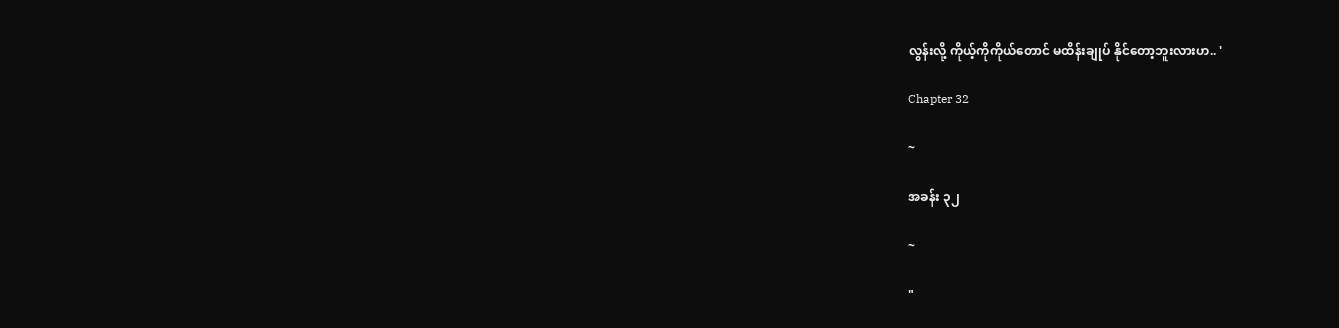လွန်းလို့ ကိုယ့်ကိုကိုယ်တောင် မထိန်းချုပ် နိုင်တော့ဘူးလားဟ.. '

Chapter 32

~

အခန်း ၃၂

~

"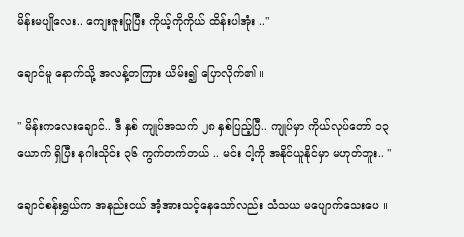မိန်းမပျိုလေး.. ကျေးဇူးပြုပြီး ကိုယ့်ကိုကိုယ် ထိန်းပါအုံး .."

ချောင်မူ နောက်သို့ အလန့်တကြား ယိမ်း၍ ပြောလိုက်၏ ။

" မိန်းကလေးချောင်.. ဒီ နှစ် ကျုပ်အသက် ၂၈ နှစ်ပြည့်ပြီ.. ကျုပ်မှာ ကိုယ်လုပ်တော် ၁၃ ယောက် ရှိပြီး နဂါးသိုင်း ၃၆ ကွက်တက်တယ် .. မင်း ငါ့ကို အနိုင်ယူနိုင်မှာ မဟုတ်ဘူး.. "

ချောင်စန်းရွှယ်က အနည်းငယ် အံ့အားသင့်နေသော်လည်း သံသယ မပျောက်သေးပေ ။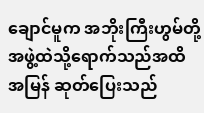ချောင်မူက အဘိုးကြီးဟွမ်တို့ အဖွဲ့ထဲသို့ရောက်သည်အထိ အမြန် ဆုတ်ပြေးသည်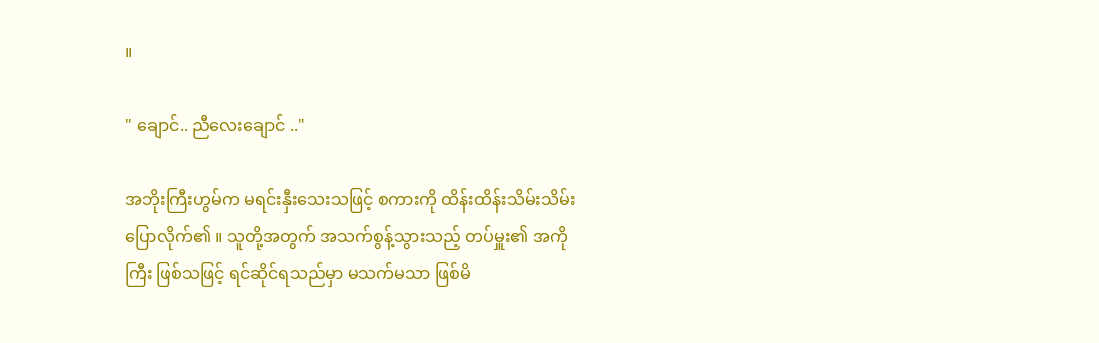။

" ချောင်.. ညီလေးချောင် .."

အဘိုးကြီးဟွမ်က မရင်းနှီးသေးသဖြင့် စကားကို ထိန်းထိန်းသိမ်းသိမ်း ပြောလိုက်၏ ။ သူတို့အတွက် အသက်စွန့်သွားသည့် တပ်မှူး၏ အကိုကြီး ဖြစ်သဖြင့် ရင်ဆိုင်ရသည်မှာ မသက်မသာ ဖြစ်မိ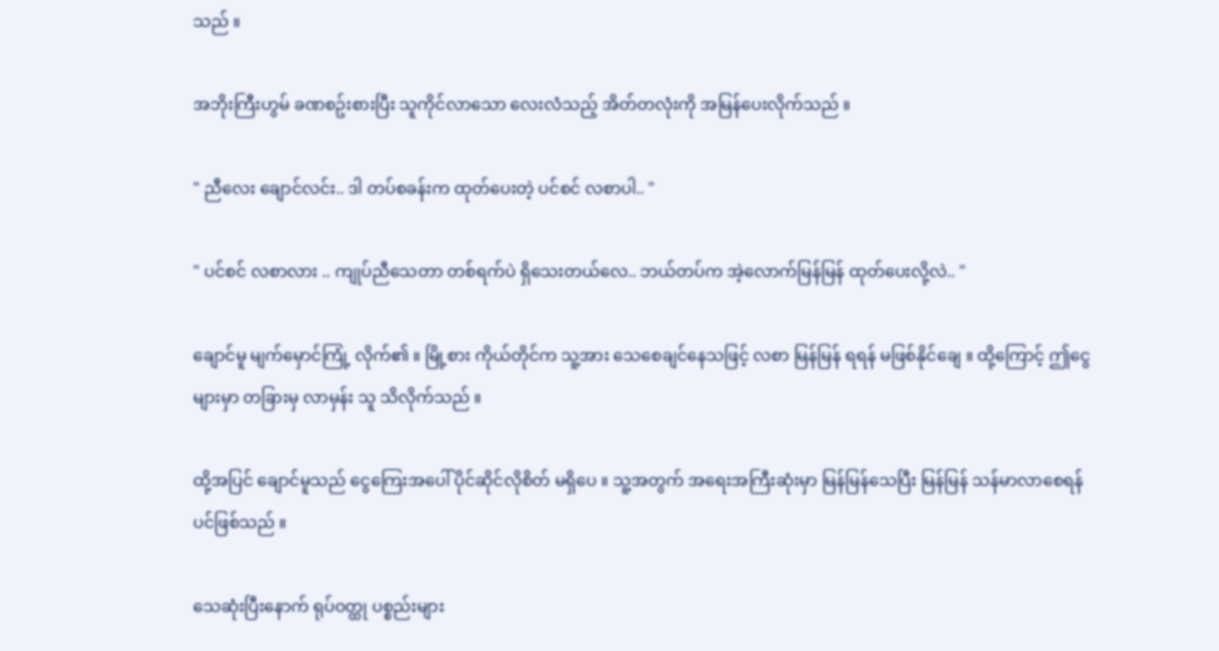သည် ။

အဘိုးကြီးဟွမ် ခဏစဥ်းစားပြီး သူကိုင်လာသော လေးလံသည့် အိတ်တလုံးကို အမြန်ပေးလိုက်သည် ။

" ညီလေး ချောင်လင်း.. ဒါ တပ်စခန်းက ထုတ်ပေးတဲ့ ပင်စင် လစာပါ.. "

" ပင်စင် လစာလား .. ကျုပ်ညီသေတာ တစ်ရက်ပဲ ရှိသေးတယ်လေ.. ဘယ်တပ်က အဲ့လောက်မြန်မြန် ထုတ်ပေးလို့လဲ.. "

ချောင်မူ မျက်မှောင်ကြုံ့ လိုက်၏ ။ မြို့စား ကိုယ်တိုင်က သူ့အား သေစေချင်နေသဖြင့် လစာ မြန်မြန် ရရန် မဖြစ်နိုင်ချေ ။ ထို့ကြောင့် ဤငွေများမှာ တခြားမှ လာမှန်း သူ သိလိုက်သည် ။

ထို့အပြင် ချောင်မူသည် ငွေကြေးအပေါ် ပိုင်ဆိုင်လိုစိတ် မရှိပေ ။ သူ့အတွက် အရေးအကြီးဆုံးမှာ မြန်မြန်သေပြီး မြန်မြန် သန်မာလာစေရန်ပင်ဖြစ်သည် ။

သေဆုံးပြီးနောက် ရုပ်ဝတ္ထု ပစ္စည်းများ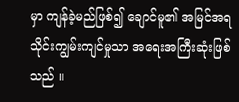မှာ ကျန်ခဲ့မည်ဖြစ်၍ ချောင်မူ၏ အမြင်အရ သိုင်းကျွမ်းကျင်မှုသာ အရေးအကြီးဆုံးဖြစ်သည် ။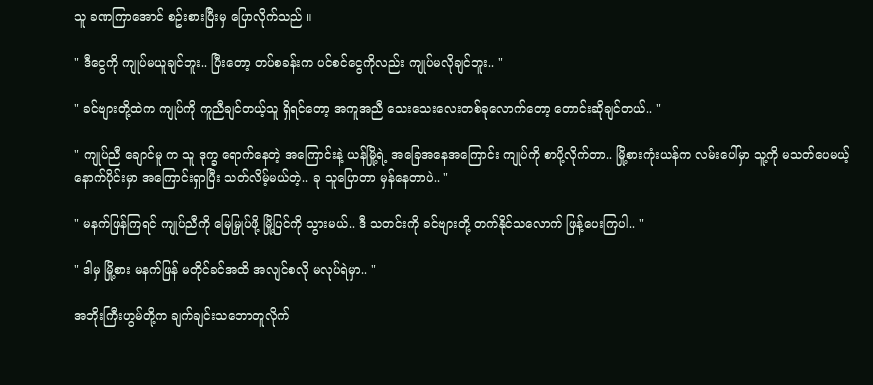သူ ခဏကြာအောင် စဥ်းစားပြီးမှ ပြောလိုက်သည် ။

" ဒီငွေကို ကျုပ်မယူချင်ဘူး.. ပြီးတော့ တပ်စခန်းက ပင်စင်ငွေကိုလည်း ကျုပ်မလိုချင်ဘူး.. "

" ခင်ဗျားတို့ထဲက ကျုပ်ကို ကူညီချင်တယ့်သူ ရှိရင်တော့ အကူအညီ သေးသေးလေးတစ်ခုလောက်တော့ တောင်းဆိုချင်တယ်.. "

" ကျုပ်ညီ ချောင်မူ က သူ ဒုက္ခ ရောက်နေတဲ့ အကြောင်းနဲ့ ယန်မြို့ရဲ့ အခြေအနေအကြောင်း ကျုပ်ကို စာပို့လိုက်တာ.. မြို့စားကုံးယန်က လမ်းပေါ်မှာ သူ့ကို မသတ်ပေမယ့် နောက်ပိုင်းမှာ အကြောင်းရှာပြီး သတ်လိမ့်မယ်တဲ့.. ခု သူပြောတာ မှန်နေတာပဲ.. "

" မနက်ဖြန်ကြရင် ကျုပ်ညီကို မြေမြှုပ်ဖို့ မြို့ပြင်ကို သွားမယ်.. ဒီ သတင်းကို ခင်ဗျားတို့ တက်နိုင်သလောက် ဖြန့်ပေးကြပါ.. "

" ဒါမှ မြို့စား မနက်ဖြန် မတိုင်ခင်အထိ အလျင်စလို မလုပ်ရဲမှာ.. "

အဘိုးကြီးဟွမ်တို့က ချက်ချင်းသဘောတူလိုက်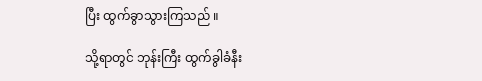ပြီး ထွက်ခွာသွားကြသည် ။

သို့ရာတွင် ဘုန်းကြီး ထွက်ခွါခံနီး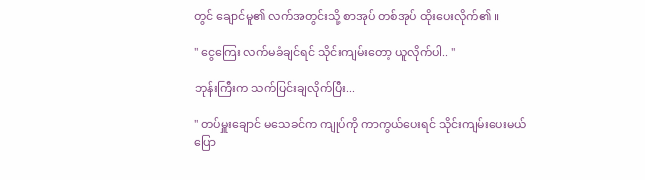တွင် ချောင်မူ၏ လက်အတွင်းသို့ စာအုပ် တစ်အုပ် ထိုးပေးလိုက်၏ ။

" ငွေကြေး လက်မခံချင်ရင် သိုင်းကျမ်းတော့ ယူလိုက်ပါ.. "

ဘုန်းကြီးက သက်ပြင်းချလိုက်ပြီး...

" တပ်မှူးချောင် မသေခင်က ကျုပ်ကို ကာကွယ်ပေးရင် သိုင်းကျမ်းပေးမယ် ပြော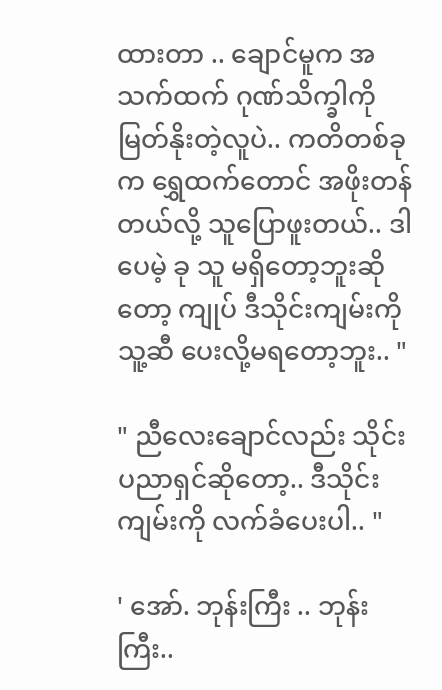ထားတာ .. ချောင်မူက အသက်ထက် ဂုဏ်သိက္ခါကို မြတ်နိုးတဲ့လူပဲ.. ကတိတစ်ခုက ရွှေထက်တောင် အဖိုးတန်တယ်လို့ သူပြောဖူးတယ်.. ဒါပေမဲ့ ခု သူ မရှိတော့ဘူးဆိုတော့ ကျုပ် ဒီသိုင်းကျမ်းကို သူ့ဆီ ပေးလို့မရတော့ဘူး.. "

" ညီလေးချောင်လည်း သိုင်းပညာရှင်ဆိုတော့.. ဒီသိုင်းကျမ်းကို လက်ခံပေးပါ.. "

' အော်. ဘုန်းကြီး .. ဘုန်းကြီး..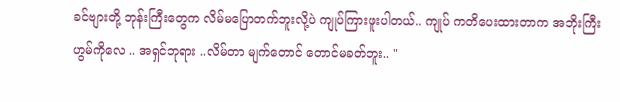ခင်ဗျားတို့ ဘုန်းကြီးတွေက လိမ်မပြောတက်ဘူးလို့ပဲ ကျုပ်ကြားဖူးပါတယ်.. ကျုပ် ကတိပေးထားတာက အဘိုးကြီးဟွမ်ကိုလေ .. အရှင်ဘုရား ..လိမ်တာ မျက်တောင် တောင်မခတ်ဘူး.. "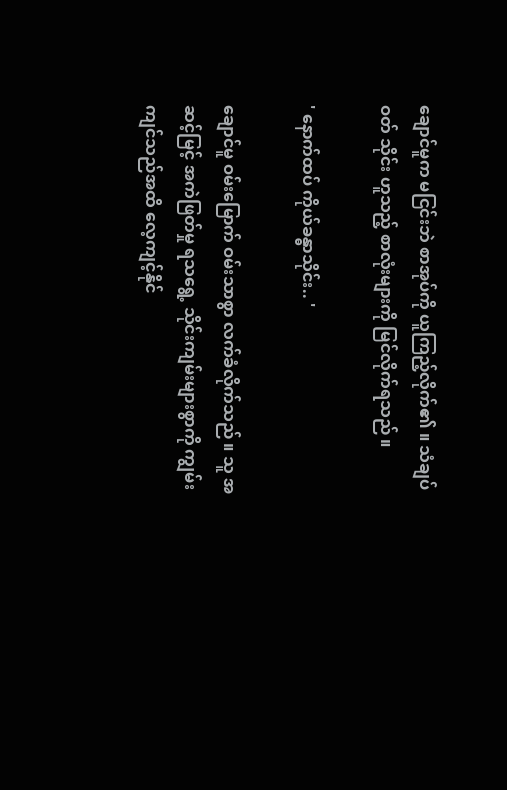ချောင်မူက မငြင်းဘဲ စာအုပ်ကို ယူကြည့်လိုက်၏ ။ သံချပ်ဝတ် သိုင်း ဟူသည့် စာလုံးများကို မြင်လိုက်ရသည် ။

' နောက်ထပ် ကိုယ်ခန္ဓာသိုင်း.. '

ချောင်မူ ဝမ်းမြောက် ဝမ်းသာစွာ လက်ခံလိုက်သည် ။ သူ အဆင့်မြင့် အကဲဖြတ်မှု ရသရွေ့ သိုင်းကျမ်းများစွာကို ကျွမ်းကျင်သည်အထိ လေ့ကျင့်နိုင်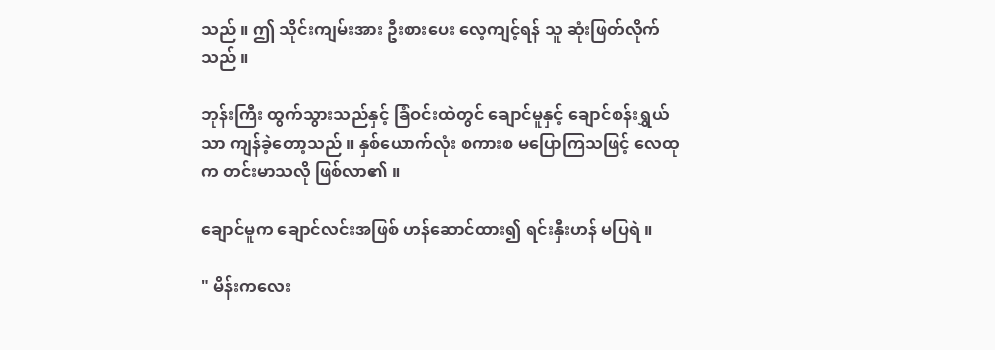သည် ။ ဤ သိုင်းကျမ်းအား ဦးစားပေး လေ့ကျင့်ရန် သူ ဆုံးဖြတ်လိုက်သည် ။

ဘုန်းကြီး ထွက်သွားသည်နှင့် ခြံဝင်းထဲတွင် ချောင်မူနှင့် ချောင်စန်းရွှယ်သာ ကျန်ခဲ့တော့သည် ။ နှစ်ယောက်လုံး စကားစ မပြောကြသဖြင့် လေထုက တင်းမာသလို ဖြစ်လာ၏ ။

ချောင်မူက ချောင်လင်းအဖြစ် ဟန်ဆောင်ထား၍ ရင်းနှီးဟန် မပြရဲ ။

" မိန်းကလေး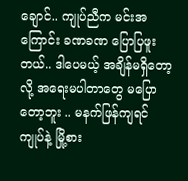ချောင်.. ကျုပ်ညီက မင်းအကြောင်း ခဏခဏ ပြောပြဖူးတယ်.. ဒါပေမယ့် အချိန်မရှိတော့လို့ အရေးမပါတာတွေ မပြောတော့ဘူး .. မနက်ဖြန်ကျရင် ကျုပ်နဲ့ မြို့စား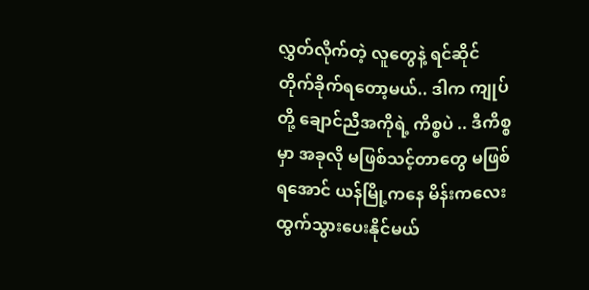လွှတ်လိုက်တဲ့ လူတွေနဲ့ ရင်ဆိုင်တိုက်ခိုက်ရတော့မယ်.. ဒါက ကျုပ်တို့ ချောင်ညီအကိုရဲ့ ကိစ္စပဲ .. ဒီကိစ္စမှာ အခုလို မဖြစ်သင့်တာတွေ မဖြစ်ရအောင် ယန်မြို့ကနေ မိန်းကလေး ထွက်သွားပေးနိုင်မယ်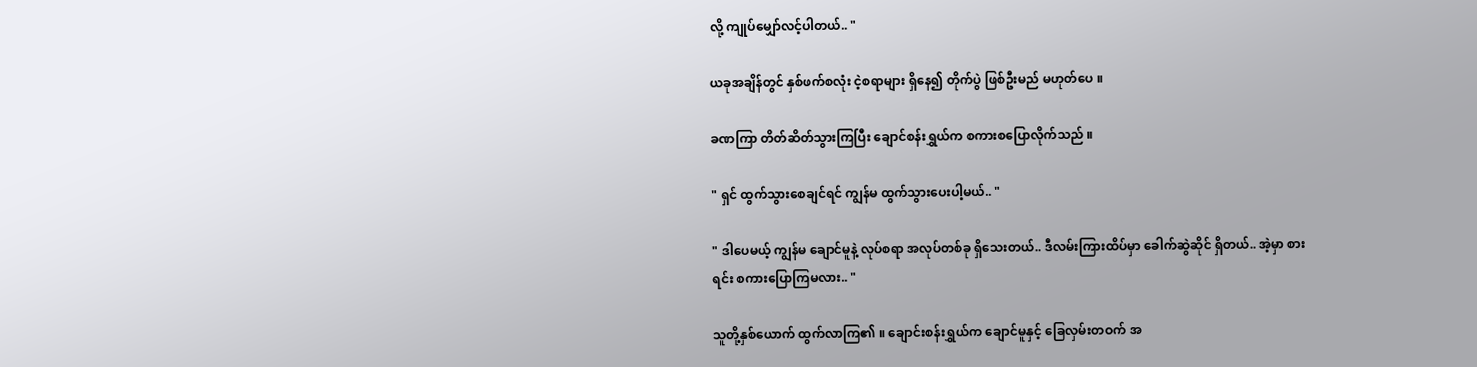လို့ ကျုပ်မျှော်လင့်ပါတယ်.. "

ယခုအချိန်တွင် နှစ်ဖက်စလုံး ငဲ့စရာများ ရှိနေ၍ တိုက်ပွဲ ဖြစ်ဦးမည် မဟုတ်ပေ ။

ခဏကြာ တိတ်ဆိတ်သွားကြပြီး ချောင်စန်းရွှယ်က စကားစပြောလိုက်သည် ။

" ရှင် ထွက်သွားစေချင်ရင် ကျွန်မ ထွက်သွားပေးပါ့မယ်.. "

" ဒါပေမယ့် ကျွန်မ ချောင်မူနဲ့ လုပ်စရာ အလုပ်တစ်ခု ရှိသေးတယ်.. ဒီလမ်းကြားထိပ်မှာ ခေါက်ဆွဲဆိုင် ရှိတယ်.. အဲ့မှာ စားရင်း စကားပြောကြမလား.. "

သူတို့နှစ်ယောက် ထွက်လာကြ၏ ။ ချောင်းစန်းရွှယ်က ချောင်မူနှင့် ခြေလှမ်းတဝက် အ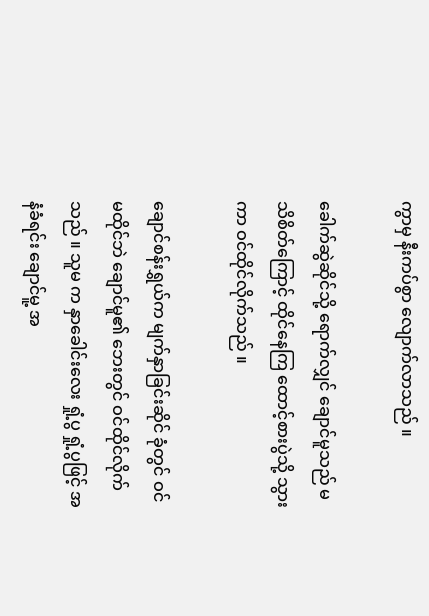ကွာမှ နီးကပ်စွာ လျောက်လာသည် ။

ခေါက်ဆွဲဆိုင်သို့ ရောက်လျှင် ချောင်မူသည် မသိစိတ်ကြောင့် ထိုင်နေကြ ထောင့်စားပွဲသို့ သွားကာ ဝင်ထိုင်လိုက်သည် ။

ချောင်စန်းရွှယ်က မျက်နှာခြင်းဆိုင် ခုံတွင် ဝင်မထိုင်ဘဲ ချောင်မူ၏ ဘေးတွင် ဝင်ထိုင်လိုက်သည် ။ သူမ က နှာခေါင်းလေး ရှုံ့ပွ ရှုံ့ပွဖြင့် အနံခံရင်း ချောင်မူ့ အ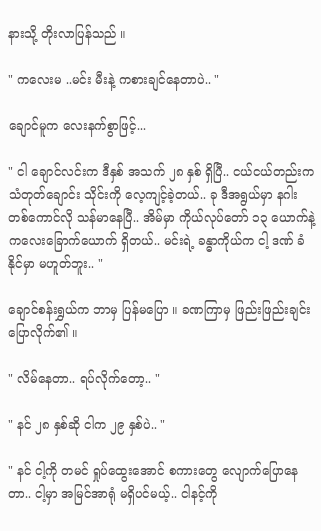နားသို့ တိုးလာပြန်သည် ။

" ကလေးမ ..မင်း မီးနဲ့ ကစားချင်နေတာပဲ.. "

ချောင်မူက လေးနက်စွာဖြင့်...

" ငါ ချောင်လင်းက ဒီနှစ် အသက် ၂၈ နှစ် ရှိပြီ.. ငယ်ငယ်တည်းက သံတုတ်ချောင်း သိုင်းကို လေ့ကျင့်ခဲ့တယ်.. ခု ဒီအရွယ်မှာ နဂါးတစ်ကောင်လို သန်မာနေပြီ.. အိမ်မှာ ကိုယ်လုပ်တော် ၁၃ ယောက်နဲ့ ကလေးခြောက်ယောက် ရှိတယ်.. မင်းရဲ့ ခန္ဓာကိုယ်က ငါ့ ဒဏ် ခံနိုင်မှာ မဟူတ်ဘူး.. "

ချောင်စန်းရွှယ်က ဘာမှ ပြန်မပြော ။ ခဏကြာမှ ဖြည်းဖြည်းချင်း ပြောလိုက်၏ ။

" လိမ်နေတာ.. ရပ်လိုက်တော့.. "

" နင် ၂၈ နှစ်ဆို ငါက ၂၉ နှစ်ပဲ.. "

" နင် ငါ့ကို တမင် ရှုပ်ထွေးအောင် စကားတွေ လျောက်ပြောနေတာ.. ငါ့မှာ အမြင်အာရုံ မရှိပင်မယ့်.. ငါနင့်ကို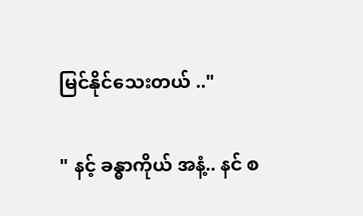မြင်နိုင်သေးတယ် .."

" နင့် ခန္ဓာကိုယ် အနံ့.. နင် စ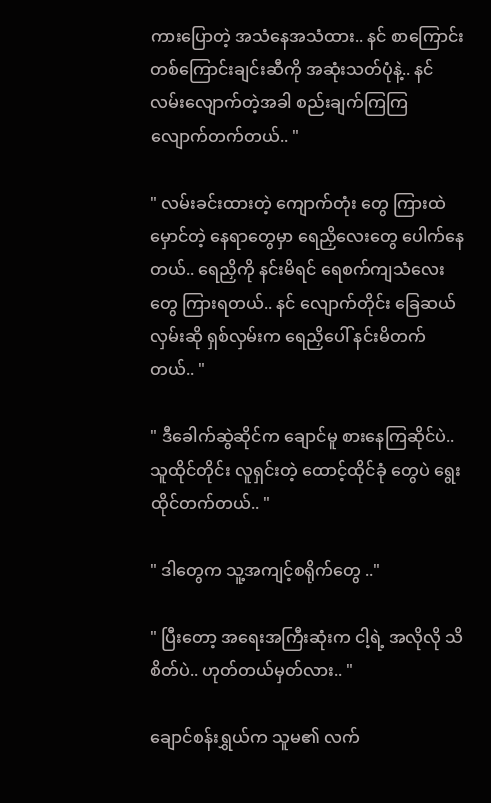ကားပြောတဲ့ အသံနေအသံထား.. နင် စာကြောင်းတစ်ကြောင်းချင်းဆီကို အဆုံးသတ်ပုံနဲ့.. နင် လမ်းလျောက်တဲ့အခါ စည်းချက်ကြကြ လျောက်တက်တယ်.. "

" လမ်းခင်းထားတဲ့ ကျောက်တုံး တွေ ကြားထဲ မှောင်တဲ့ နေရာတွေမှာ ရေညှိလေးတွေ ပေါက်နေတယ်.. ရေညှိကို နင်းမိရင် ရေစက်ကျသံလေးတွေ ကြားရတယ်.. နင် လျောက်တိုင်း ခြေဆယ်လှမ်းဆို ရှစ်လှမ်းက ရေညှိပေါ် နင်းမိတက်တယ်.. "

" ဒီခေါက်ဆွဲဆိုင်က ချောင်မူ စားနေကြဆိုင်ပဲ.. သူထိုင်တိုင်း လူရှင်းတဲ့ ထောင့်ထိုင်ခုံ တွေပဲ ရွေးထိုင်တက်တယ်.. "

" ဒါတွေက သူ့အကျင့်စရိုက်တွေ .."

" ပြီးတော့ အရေးအကြီးဆုံးက ငါ့ရဲ့ အလိုလို သိစိတ်ပဲ.. ဟုတ်တယ်မှတ်လား.. "

ချောင်စန်းရွှယ်က သူမ၏ လက်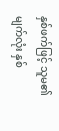နှစ်ဖက်ဖြင့် သူမ၏ မျက်လုံး နှစ်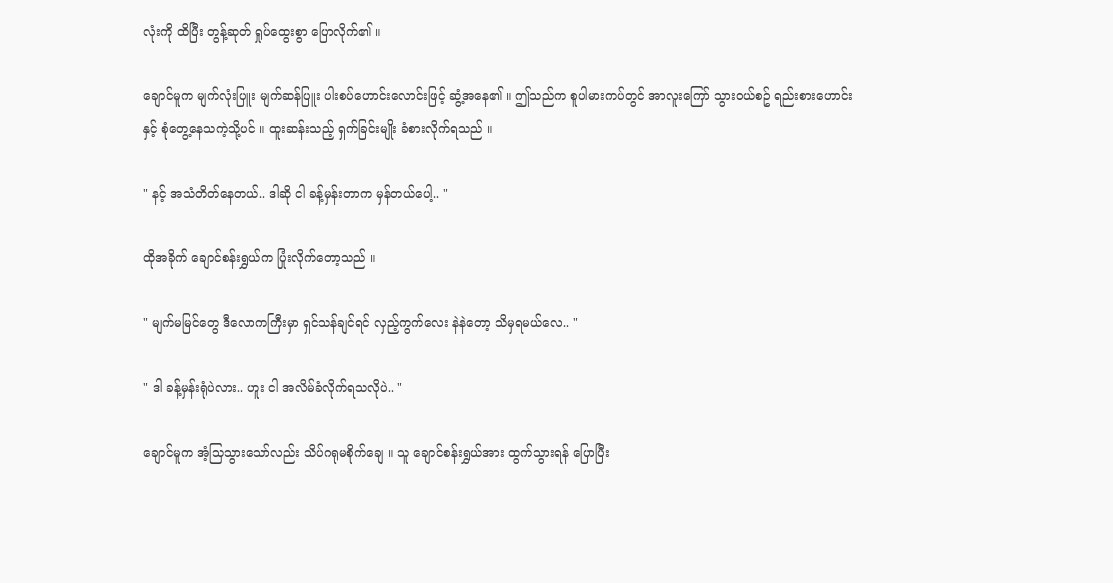လုံးကို ထိပြီး တွန့်ဆုတ် ရှုပ်ထွေးစွာ ပြောလိုက်၏ ။

ချောင်မူက မျက်လုံးပြူး မျက်ဆန်ပြူး ပါးစပ်ဟောင်းလောင်းဖြင့် ဆွံ့အနေ၏ ။ ဤသည်က စူပါမားကပ်တွင် အာလူးကြော် သွားဝယ်စဥ် ရည်းစားဟောင်းနှင့် စုံတွေ့နေသကဲ့သို့ပင် ။ ထူးဆန်းသည့် ရှက်ခြင်းမျိုး ခံစားလိုက်ရသည် ။

" နင့် အသံတိတ်နေတယ်.. ဒါဆို ငါ ခန့်မှန်းတာက မှန်တယ်ပေါ့.. "

ထိုအခိုက် ချောင်စန်းရွှယ်က ပြုံးလိုက်တော့သည် ။

" မျက်မမြင်တွေ ဒီလောကကြီးမှာ ရှင်သန်ချင်ရင် လှည့်ကွက်လေး နဲနဲတော့ သိမှရမယ်လေ.. "

" ဒါ ခန့်မှန်းရုံပဲလား.. ဟူး ငါ အလိမ်ခံလိုက်ရသလိုပဲ.. "

ချောင်မူက အံ့သြသွားသော်လည်း သိပ်ဂရုမစိုက်ချေ ။ သူ ချောင်စန်းရွှယ်အား ထွက်သွားရန် ပြောပြီး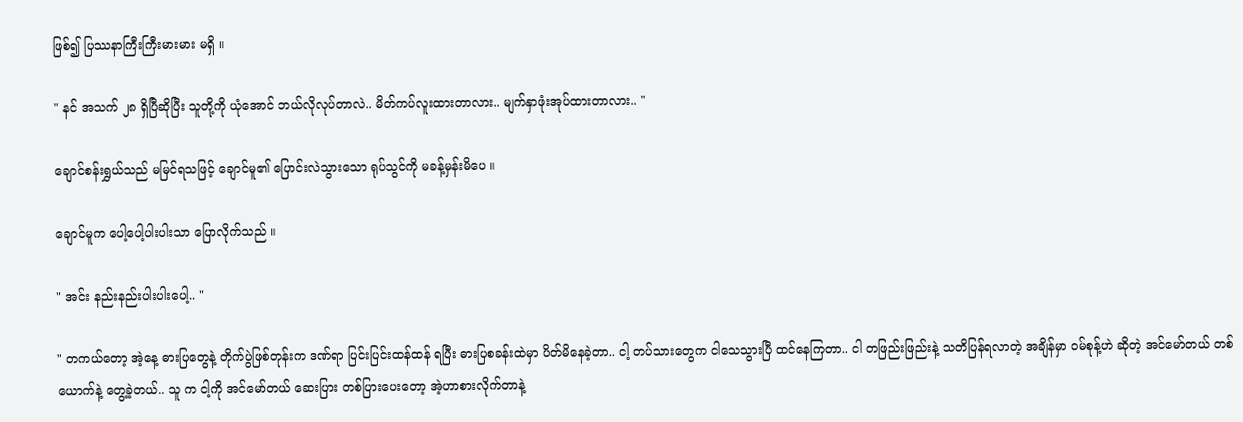ဖြစ်၍ ပြဿနာကြီးကြီးမားမား မရှိ ။

" နင် အသက် ၂၈ ရှိပြီဆိုပြီး သူတို့ကို ယုံအောင် ဘယ်လိုလုပ်တာလဲ.. မိတ်ကပ်လူးထားတာလား.. မျက်နှာဖုံးအုပ်ထားတာလား.. "

ချောင်စန်းရွှယ်သည် မမြင်ရသဖြင့် ချောင်မူ၏ ပြောင်းလဲသွားသော ရုပ်သွင်ကို မခန့်မှန်းမိပေ ။

ချောင်မူက ပေါ့ပေါ့ပါးပါးသာ ပြောလိုက်သည် ။

" အင်း နည်းနည်းပါးပါးပေါ့.. "

" တကယ်တော့ အဲ့နေ့ ဓားပြတွေနဲ့ တိုက်ပွဲဖြစ်တုန်းက ဒဏ်ရာ ပြင်းပြင်းထန်ထန် ရပြီး ဓားပြစခန်းထဲမှာ ပိတ်မိနေခဲ့တာ.. ငါ့ တပ်သားတွေက ငါသေသွားပြီ ထင်နေကြတာ.. ငါ တဖြည်းဖြည်းနဲ့ သတိပြန်ရလာတဲ့ အချိန်မှာ ဝမ်စုန့်ဟဲ ဆိုတဲ့ အင်မော်တယ် တစ်ယောက်နဲ့ တွေ့ခဲ့တယ်.. သူ က ငါ့ကို အင်မော်တယ် ဆေးပြား တစ်ပြားပေးတော့ အဲ့ဟာစားလိုက်တာနဲ့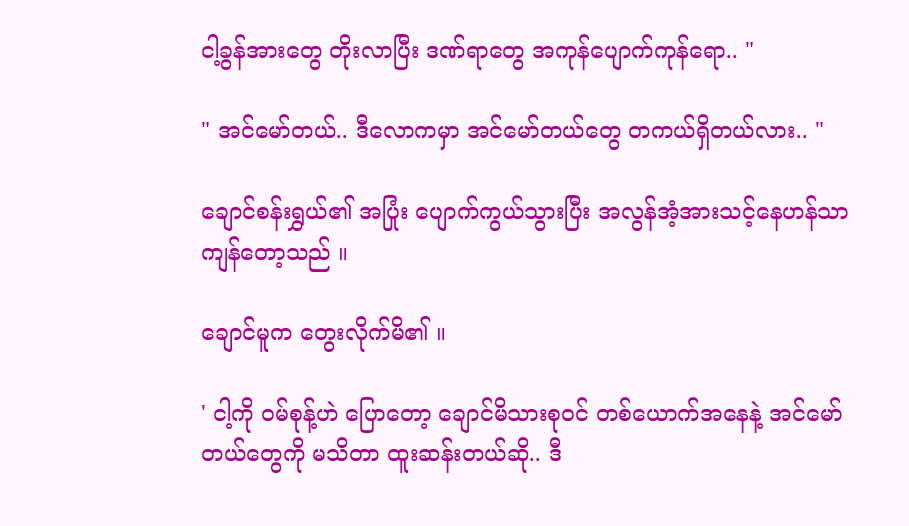ငါ့ခွန်အားတွေ တိုးလာပြီး ဒဏ်ရာတွေ အကုန်ပျောက်ကုန်ရော.. "

" အင်မော်တယ်.. ဒီလောကမှာ အင်မော်တယ်တွေ တကယ်ရှိတယ်လား.. "

ချောင်စန်းရွှယ်၏ အပြုံး ပျောက်ကွယ်သွားပြီး အလွန်အံ့အားသင့်နေဟန်သာ ကျန်တော့သည် ။

ချောင်မူက တွေးလိုက်မိ၏ ။

' ငါ့ကို ဝမ်စုန့်ဟဲ ပြောတော့ ချောင်မိသားစုဝင် တစ်ယောက်အနေနဲ့ အင်မော်တယ်တွေကို မသိတာ ထူးဆန်းတယ်ဆို.. ဒီ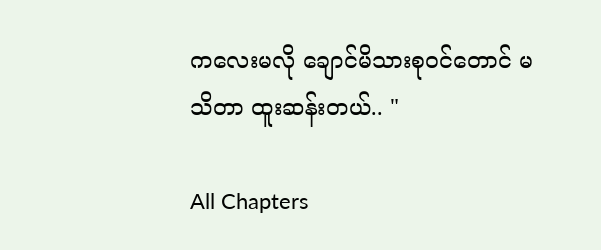ကလေးမလို ချောင်မိသားစုဝင်တောင် မသိတာ ထူးဆန်းတယ်.. "

All Chapters